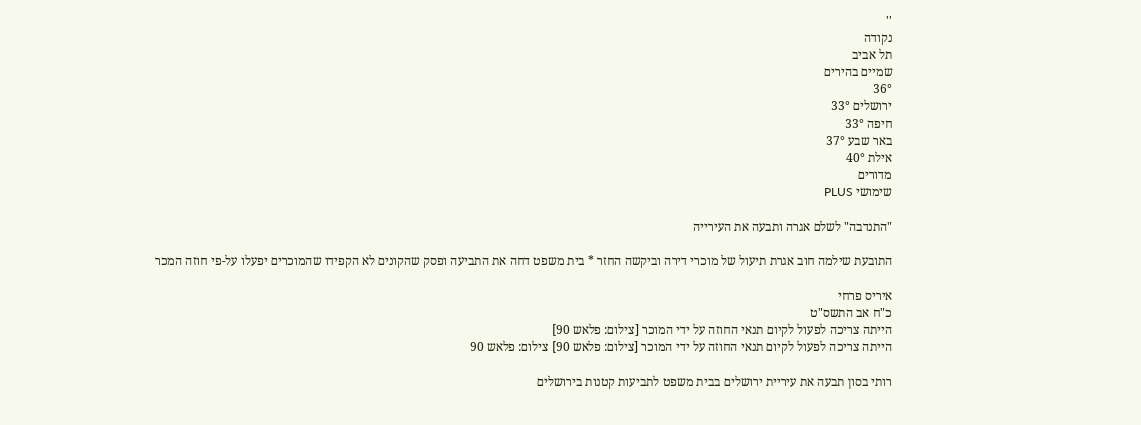''
נקודה
תל אביב
שמיים בהירים
36°
ירושלים 33°
חיפה 33°
באר שבע 37°
אילת 40°
מדורים
שימושי PLUS

"התנדבה" לשלם אגרה ותבעה את העירייה

התובעת שילמה חוב אגרת תיעול של מוכרי דירה וביקשה החזר * בית משפט דחה את התביעה ופסק שהקונים לא הקפידו שהמוכרים יפעלו על-פי חוזה המכר

איריס פרחי
כ"ח אב התשס"ט
הייתה צריכה לפעול לקיום תנאי החוזה על ידי המוכר [צילום: פלאש 90]
הייתה צריכה לפעול לקיום תנאי החוזה על ידי המוכר [צילום: פלאש 90] צילום: פלאש 90

רותי בסון תבעה את עיריית ירושלים בבית משפט לתביעות קטנות בירושלים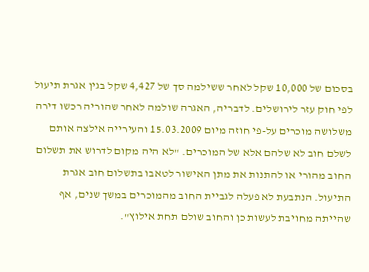בסכום של 10,000 שקל לאחר ששילמה סך של 4,427 שקל בגין אגרת תיעול לפי חוק עזר לירושלים. לדבריה, האגרה שולמה לאחר שהוריה רכשו דירה משלושה מוכרים על-פי חוזה מיום 15.03.2009 והעירייה אילצה אותם לשלם חוב לא שלהם אלא של המוכרים. "לא היה מקום לדרוש את תשלום החוב מהורי או להתנות את מתן האישור לטאבו בתשלום חוב אגרת התיעול. הנתבעת לא פעלה לגביית החוב מהמוכרים במשך שנים, אף שהייתה מחויבת לעשות כן והחוב שולם תחת אילוץ".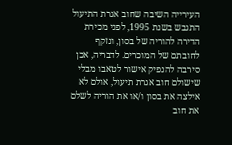העירייה השיבה שחוב אגרת התיעול התגבש בשנת 1995, לפני מכירת הדירה להוריה של בסון, ונזקף לחובתם של המוכרים. לדבריה, אכן סירבה להנפיק אישור לטאבו מבלי שישולם חוב אגרת תיעול, אולם לא אילצה את בסון ו/או את הוריה לשלם את חוב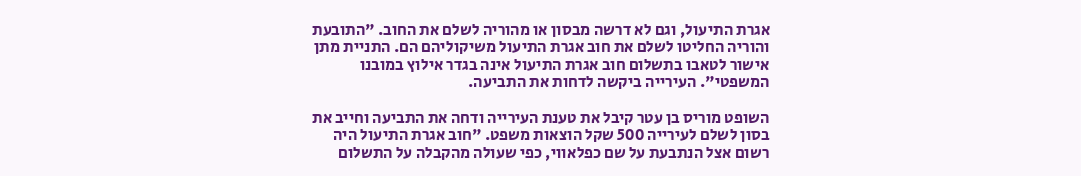אגרת התיעול, וגם לא דרשה מבסון או מהוריה לשלם את החוב. "התובעת והוריה החליטו לשלם את חוב אגרת התיעול משיקוליהם הם. התניית מתן אישור לטאבו בתשלום חוב אגרת התיעול אינה בגדר אילוץ במובנו המשפטי". העירייה ביקשה לדחות את התביעה.

השופט מוריס בן עטר קיבל את טענת העירייה ודחה את התביעה וחייב את בסון לשלם לעירייה 500 שקל הוצאות משפט. "חוב אגרת התיעול היה רשום אצל הנתבעת על שם כפלאווי, כפי שעולה מהקבלה על התשלום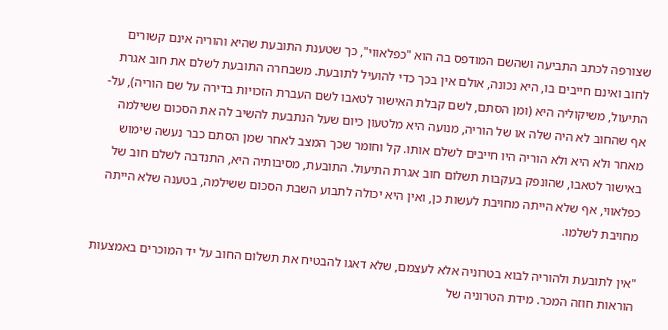שצורפה לכתב התביעה ושהשם המודפס בה הוא "כפלאווי", כך שטענת התובעת שהיא והוריה אינם קשורים לחוב ואינם חייבים בו, היא נכונה, אולם אין בכך כדי להועיל לתובעת. משבחרה התובעת לשלם את חוב אגרת התיעול, משיקוליה היא (ומן הסתם, לשם קבלת האישור לטאבו לשם העברת הזכויות בדירה על שם הוריה), על-אף שהחוב לא היה שלה או של הוריה, מנועה היא מלטעון כיום שעל הנתבעת להשיב לה את הסכום ששילמה מאחר ולא היא ולא הוריה היו חייבים לשלם אותו. קל וחומר שכך המצב לאחר שמן הסתם כבר נעשה שימוש באישור לטאבו, שהונפק בעקבות תשלום חוב אגרת התיעול. התובעת, מסיבותיה היא, התנדבה לשלם חוב של כפלאווי, אף שלא הייתה מחויבת לעשות כן, ואין היא יכולה לתבוע השבת הסכום ששילמה, בטענה שלא הייתה מחויבת לשלמו.

"אין לתובעת ולהוריה לבוא בטרוניה אלא לעצמם, שלא דאגו להבטיח את תשלום החוב על יד המוכרים באמצעות הוראות חוזה המכר. מידת הטרוניה של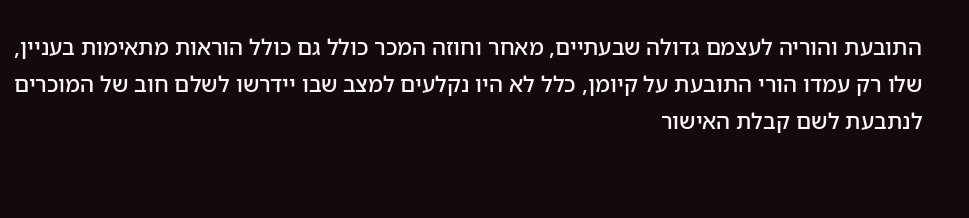התובעת והוריה לעצמם גדולה שבעתיים, מאחר וחוזה המכר כולל גם כולל הוראות מתאימות בעניין, שלו רק עמדו הורי התובעת על קיומן, כלל לא היו נקלעים למצב שבו יידרשו לשלם חוב של המוכרים לנתבעת לשם קבלת האישור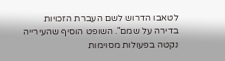לטאבו הדרוש לשם העברת הזכויות בדירה על שמם". השופט הוסיף שהעירייה נקטה בפעולות מסוימות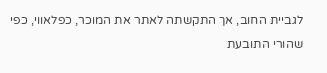לגביית החוב, אך התקשתה לאתר את המוכר, כפלאווי, כפי שהורי התובעת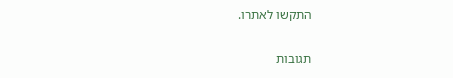התקשו לאתרו.

תגובות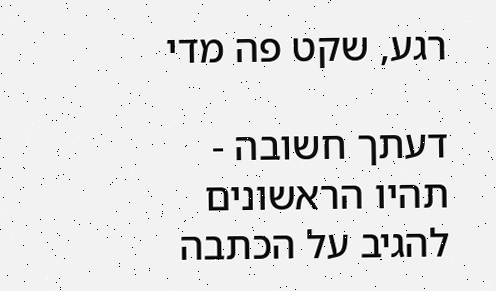רגע, שקט פה מדי

דעתך חשובה - תהיו הראשונים להגיב על הכתבה